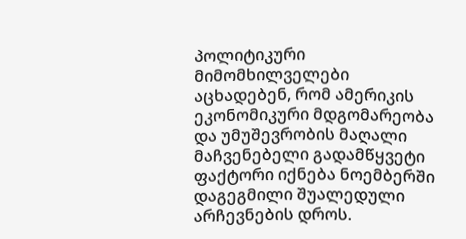პოლიტიკური მიმომხილველები აცხადებენ, რომ ამერიკის ეკონომიკური მდგომარეობა და უმუშევრობის მაღალი მაჩვენებელი გადამწყვეტი ფაქტორი იქნება ნოემბერში დაგეგმილი შუალედული არჩევნების დროს.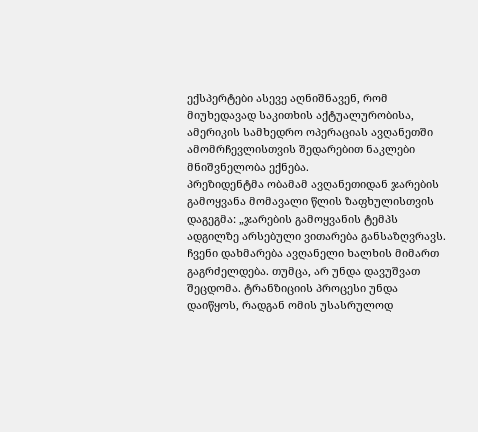ექსპერტები ასევე აღნიშნავენ, რომ მიუხედავად საკითხის აქტუალურობისა, ამერიკის სამხედრო ოპერაციას ავღანეთში ამომრჩევლისთვის შედარებით ნაკლები მნიშვნელობა ექნება.
პრეზიდენტმა ობამამ ავღანეთიდან ჯარების გამოყვანა მომავალი წლის ზაფხულისთვის დაგეგმა: „ჯარების გამოყვანის ტემპს ადგილზე არსებული ვითარება განსაზღვრავს. ჩვენი დახმარება ავღანელი ხალხის მიმართ გაგრძელდება. თუმცა, არ უნდა დავუშვათ შეცდომა. ტრანზიციის პროცესი უნდა დაიწყოს, რადგან ომის უსასრულოდ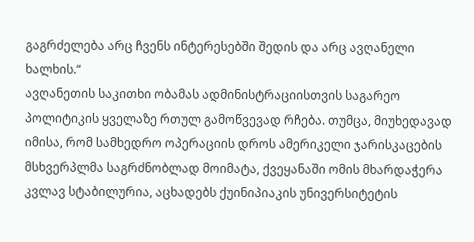გაგრძელება არც ჩვენს ინტერესებში შედის და არც ავღანელი ხალხის.“
ავღანეთის საკითხი ობამას ადმინისტრაციისთვის საგარეო პოლიტიკის ყველაზე რთულ გამოწვევად რჩება. თუმცა, მიუხედავად იმისა, რომ სამხედრო ოპერაციის დროს ამერიკელი ჯარისკაცების მსხვერპლმა საგრძნობლად მოიმატა, ქვეყანაში ომის მხარდაჭერა კვლავ სტაბილურია, აცხადებს ქუინიპიაკის უნივერსიტეტის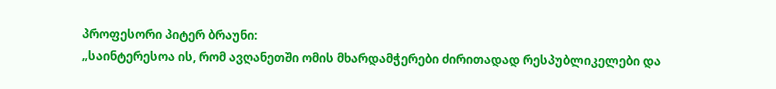პროფესორი პიტერ ბრაუნი:
„საინტერესოა ის, რომ ავღანეთში ომის მხარდამჭერები ძირითადად რესპუბლიკელები და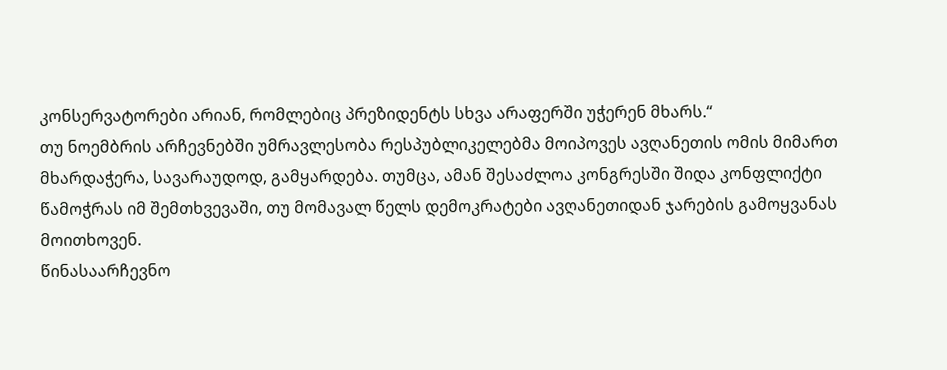კონსერვატორები არიან, რომლებიც პრეზიდენტს სხვა არაფერში უჭერენ მხარს.“
თუ ნოემბრის არჩევნებში უმრავლესობა რესპუბლიკელებმა მოიპოვეს ავღანეთის ომის მიმართ მხარდაჭერა, სავარაუდოდ, გამყარდება. თუმცა, ამან შესაძლოა კონგრესში შიდა კონფლიქტი წამოჭრას იმ შემთხვევაში, თუ მომავალ წელს დემოკრატები ავღანეთიდან ჯარების გამოყვანას მოითხოვენ.
წინასაარჩევნო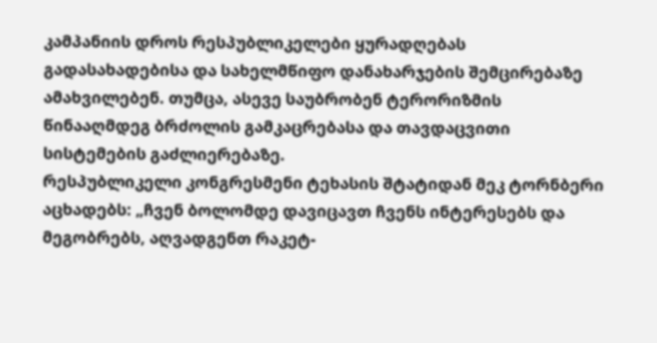კამპანიის დროს რესპუბლიკელები ყურადღებას გადასახადებისა და სახელმწიფო დანახარჯების შემცირებაზე ამახვილებენ. თუმცა, ასევე საუბრობენ ტერორიზმის წინააღმდეგ ბრძოლის გამკაცრებასა და თავდაცვითი სისტემების გაძლიერებაზე.
რესპუბლიკელი კონგრესმენი ტეხასის შტატიდან მეკ ტორნბერი აცხადებს: „ჩვენ ბოლომდე დავიცავთ ჩვენს ინტერესებს და მეგობრებს, აღვადგენთ რაკეტ-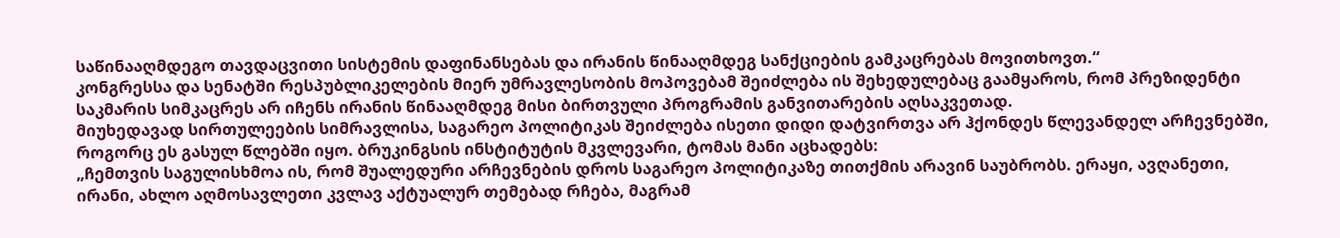საწინააღმდეგო თავდაცვითი სისტემის დაფინანსებას და ირანის წინააღმდეგ სანქციების გამკაცრებას მოვითხოვთ.“
კონგრესსა და სენატში რესპუბლიკელების მიერ უმრავლესობის მოპოვებამ შეიძლება ის შეხედულებაც გაამყაროს, რომ პრეზიდენტი საკმარის სიმკაცრეს არ იჩენს ირანის წინააღმდეგ მისი ბირთვული პროგრამის განვითარების აღსაკვეთად.
მიუხედავად სირთულეების სიმრავლისა, საგარეო პოლიტიკას შეიძლება ისეთი დიდი დატვირთვა არ ჰქონდეს წლევანდელ არჩევნებში, როგორც ეს გასულ წლებში იყო. ბრუკინგსის ინსტიტუტის მკვლევარი, ტომას მანი აცხადებს:
„ჩემთვის საგულისხმოა ის, რომ შუალედური არჩევნების დროს საგარეო პოლიტიკაზე თითქმის არავინ საუბრობს. ერაყი, ავღანეთი, ირანი, ახლო აღმოსავლეთი კვლავ აქტუალურ თემებად რჩება, მაგრამ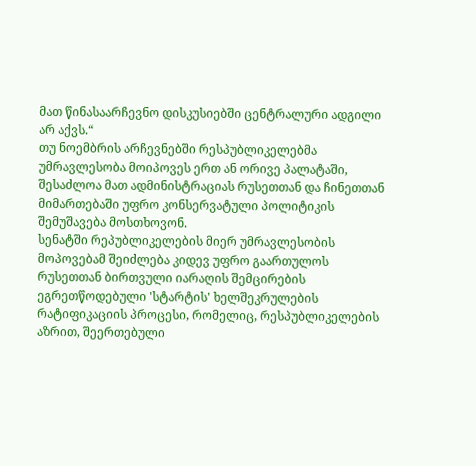მათ წინასაარჩევნო დისკუსიებში ცენტრალური ადგილი არ აქვს.“
თუ ნოემბრის არჩევნებში რესპუბლიკელებმა უმრავლესობა მოიპოვეს ერთ ან ორივე პალატაში, შესაძლოა მათ ადმინისტრაციას რუსეთთან და ჩინეთთან მიმართებაში უფრო კონსერვატული პოლიტიკის შემუშავება მოსთხოვონ.
სენატში რეპუბლიკელების მიერ უმრავლესობის მოპოვებამ შეიძლება კიდევ უფრო გაართულოს რუსეთთან ბირთვული იარაღის შემცირების ეგრეთწოდებული 'სტარტის' ხელშეკრულების რატიფიკაციის პროცესი, რომელიც, რესპუბლიკელების აზრით, შეერთებული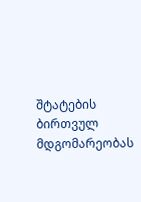შტატების ბირთვულ მდგომარეობას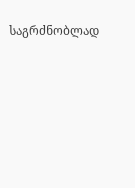საგრძნობლად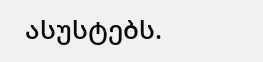ასუსტებს.